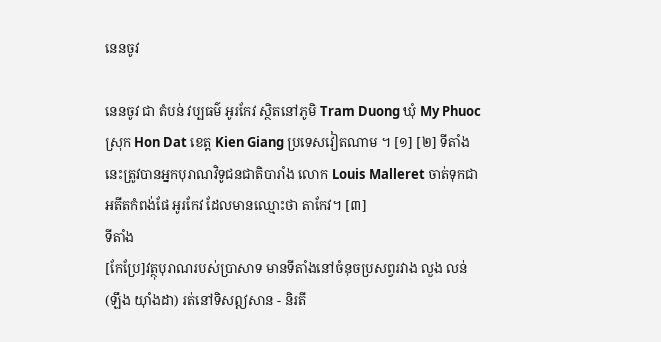នេនចូវ

នេនចូវ ជា តំបន់ វប្បធម៌ អូរកែវ ស្ថិតនៅភូមិ Tram Duong ឃុំ My Phuoc ស្រុក Hon Dat ខេត្ត Kien Giang ប្រទេសវៀតណាម ។ [១] [២] ទីតាំងនេះត្រូវបានអ្នកបុរាណវិទូជនជាតិបារាំង លោក Louis Malleret ចាត់ទុកជាអតីតកំពង់ផែ អូរកែវ ដែលមានឈ្មោះថា តាកែវ។ [៣]
ទីតាំង
[កែប្រែ]វត្ថុបុរាណរបស់ប្រាសាទ មានទីតាំងនៅចំនុចប្រសព្វរវាង លួង លន់ (ឡឹង យ៉ាំងដា) រត់នៅទិសឦសាន - និរតី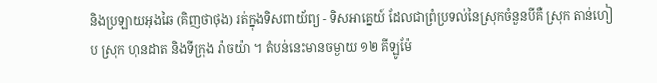និងប្រឡាយអុងឆៃ (គិញថាថុង) រត់ក្នុងទិសពាយ័ព្យ - ទិសអាគ្នេយ៍ ដែលជាព្រំប្រទល់នៃស្រុកចំនួនបីគឺ ស្រុក តាន់ហៀប ស្រុក ហុនដាត និងទីក្រុង រ៉ាចយ៉ា ។ តំបន់នេះមានចម្ងាយ ១២ គីឡូម៉ែ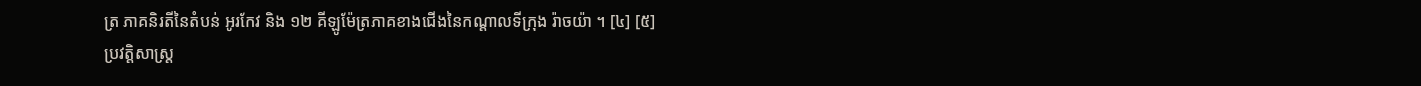ត្រ ភាគនិរតីនៃតំបន់ អូរកែវ និង ១២ គីឡូម៉ែត្រភាគខាងជើងនៃកណ្តាលទីក្រុង រ៉ាចយ៉ា ។ [៤] [៥]
ប្រវត្តិសាស្ត្រ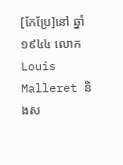[កែប្រែ]នៅ ឆ្នាំ ១៩៤៤ លោក Louis Malleret និងស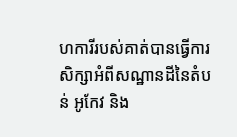ហការីរបស់គាត់បានធ្វើការសិក្សាអំពីសណ្ឋានដីនៃតំបន់ អូកែវ និង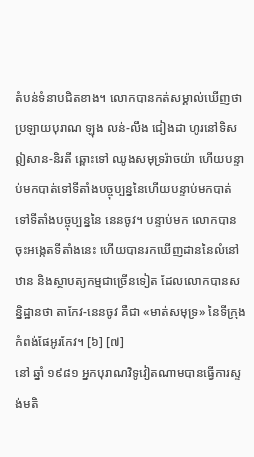តំបន់ទំនាបជិតខាង។ លោកបានកត់សម្គាល់ឃើញថា ប្រឡាយបុរាណ ឡុង លន់-លឹង ជៀងដា ហូរនៅទិសឦសាន-និរតី ឆ្ពោះទៅ ឈូងសមុទ្ររ៉ាចយ៉ា ហើយបន្ទាប់មកបាត់ទៅទីតាំងបច្ចុប្បន្ននៃហើយបន្ទាប់មកបាត់ទៅទីតាំងបច្ចុប្បន្ននៃ នេនចូវ។ បន្ទាប់មក លោកបានចុះអង្កេតទីតាំងនេះ ហើយបានរកឃើញដាននៃលំនៅឋាន និងស្ថាបត្យកម្មជាច្រើនទៀត ដែលលោកបានសន្និដ្ឋានថា តាកែវ-នេនចូវ គឺជា «មាត់សមុទ្រ» នៃទីក្រុងកំពង់ផែអូរកែវ។ [៦] [៧]
នៅ ឆ្នាំ ១៩៨១ អ្នកបុរាណវិទូវៀតណាមបានធ្វើការស្ទង់មតិ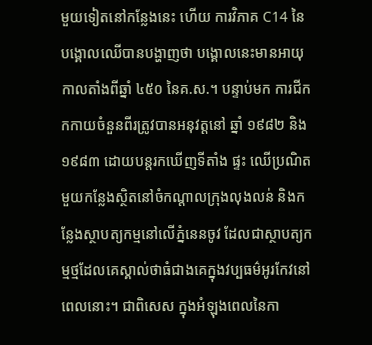មួយទៀតនៅកន្លែងនេះ ហើយ ការវិភាគ C14 នៃបង្គោលឈើបានបង្ហាញថា បង្គោលនេះមានអាយុកាលតាំងពីឆ្នាំ ៤៥០ នៃគ.ស.។ បន្ទាប់មក ការជីកកកាយចំនួនពីរត្រូវបានអនុវត្តនៅ ឆ្នាំ ១៩៨២ និង ១៩៨៣ ដោយបន្តរកឃើញទីតាំង ផ្ទះ ឈើប្រណិតមួយកន្លែងស្ថិតនៅចំកណ្តាលក្រុងលុងលន់ និងកន្លែងស្ថាបត្យកម្មនៅលើភ្នំនេនចូវ ដែលជាស្ថាបត្យកម្មថ្មដែលគេស្គាល់ថាធំជាងគេក្នុងវប្បធម៌អូរកែវនៅពេលនោះ។ ជាពិសេស ក្នុងអំឡុងពេលនៃកា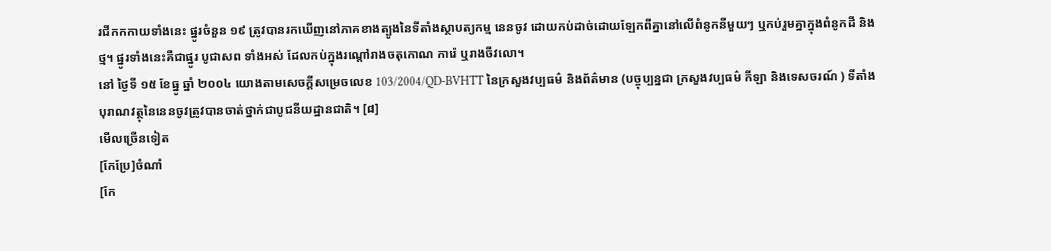រជីកកកាយទាំងនេះ ផ្នូរចំនួន ១៩ ត្រូវបានរកឃើញនៅភាគខាងត្បូងនៃទីតាំងស្ថាបត្យកម្ម នេនចូវ ដោយកប់ដាច់ដោយឡែកពីគ្នានៅលើពំនូកនីមួយៗ ឬកប់រួមគ្នាក្នុងពំនូកដី និងថ្ម។ ផ្នូរទាំងនេះគឺជាផ្នូរ បូជាសព ទាំងអស់ ដែលកប់ក្នុងរណ្តៅរាងចតុកោណ ការ៉េ ឬរាងចីវលោ។
នៅ ថ្ងៃទី ១៥ ខែធ្នូ ឆ្នាំ ២០០៤ យោងតាមសេចក្តីសម្រេចលេខ 103/2004/QD-BVHTT នៃក្រសួងវប្បធម៌ និងព័ត៌មាន (បច្ចុប្បន្នជា ក្រសួងវប្បធម៌ កីឡា និងទេសចរណ៍ ) ទីតាំងបុរាណវត្ថុនៃនេនចូវត្រូវបានចាត់ថ្នាក់ជាបូជនីយដ្ឋានជាតិ។ [៨]
មើលច្រើនទៀត
[កែប្រែ]ចំណាំ
[កែ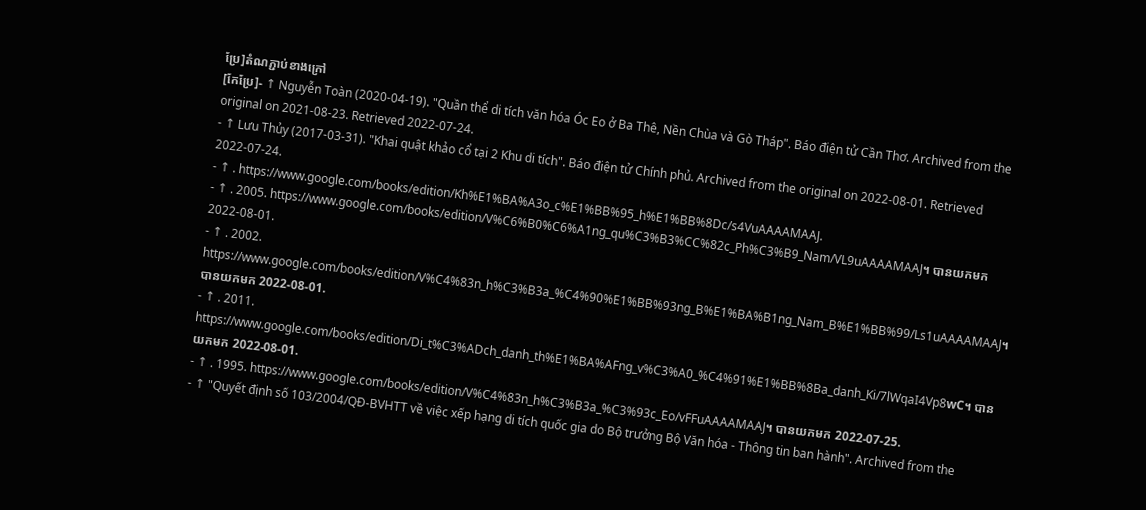ប្រែ]តំណភ្ជាប់ខាងក្រៅ
[កែប្រែ]- ↑ Nguyễn Toàn (2020-04-19). "Quần thể di tích văn hóa Óc Eo ở Ba Thê, Nền Chùa và Gò Tháp". Báo điện tử Cần Thơ. Archived from the original on 2021-08-23. Retrieved 2022-07-24.
- ↑ Lưu Thủy (2017-03-31). "Khai quật khảo cổ tại 2 Khu di tích". Báo điện tử Chính phủ. Archived from the original on 2022-08-01. Retrieved 2022-07-24.
- ↑ . https://www.google.com/books/edition/Kh%E1%BA%A3o_c%E1%BB%95_h%E1%BB%8Dc/s4VuAAAAMAAJ.
- ↑ . 2005. https://www.google.com/books/edition/V%C6%B0%C6%A1ng_qu%C3%B3%CC%82c_Ph%C3%B9_Nam/VL9uAAAAMAAJ។ បានយកមក 2022-08-01.
- ↑ . 2002. https://www.google.com/books/edition/V%C4%83n_h%C3%B3a_%C4%90%E1%BB%93ng_B%E1%BA%B1ng_Nam_B%E1%BB%99/Ls1uAAAAMAAJ។ បានយកមក 2022-08-01.
- ↑ . 2011. https://www.google.com/books/edition/Di_t%C3%ADch_danh_th%E1%BA%AFng_v%C3%A0_%C4%91%E1%BB%8Ba_danh_Ki/7lWqaI4Vp8wC។ បានយកមក 2022-08-01.
- ↑ . 1995. https://www.google.com/books/edition/V%C4%83n_h%C3%B3a_%C3%93c_Eo/vFFuAAAAMAAJ។ បានយកមក 2022-07-25.
- ↑ "Quyết định số 103/2004/QĐ-BVHTT về việc xếp hạng di tích quốc gia do Bộ trưởng Bộ Văn hóa - Thông tin ban hành". Archived from the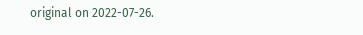original on 2022-07-26.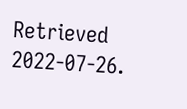Retrieved 2022-07-26.